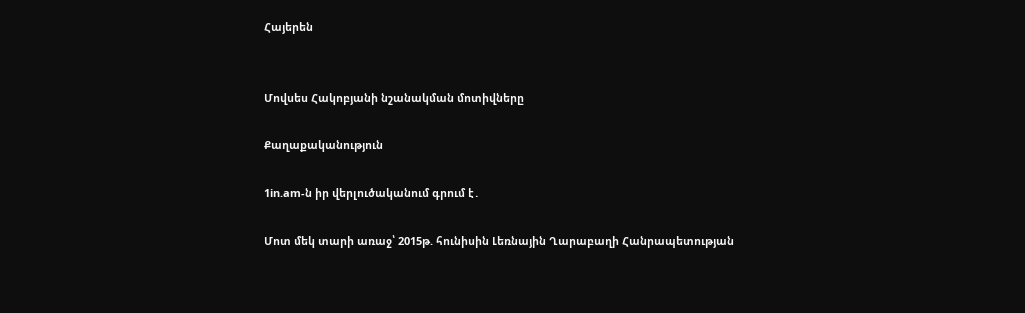Հայերեն


Մովսես Հակոբյանի նշանակման մոտիվները

Քաղաքականություն

1in.am-ն իր վերլուծականում գրում է․

Մոտ մեկ տարի առաջ՝ 2015թ. հունիսին Լեռնային Ղարաբաղի Հանրապետության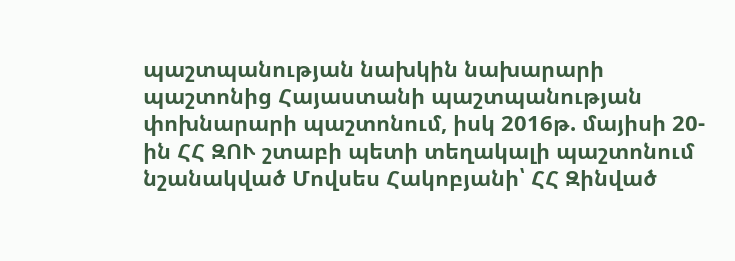պաշտպանության նախկին նախարարի պաշտոնից Հայաստանի պաշտպանության փոխնարարի պաշտոնում, իսկ 2016թ. մայիսի 20-ին ՀՀ ԶՈՒ շտաբի պետի տեղակալի պաշտոնում նշանակված Մովսես Հակոբյանի՝ ՀՀ Զինված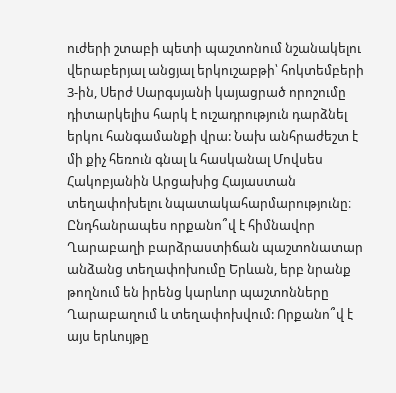ուժերի շտաբի պետի պաշտոնում նշանակելու վերաբերյալ անցյալ երկուշաբթի՝ հոկտեմբերի 3-ին, Սերժ Սարգսյանի կայացրած որոշումը դիտարկելիս հարկ է ուշադրություն դարձնել երկու հանգամանքի վրա: Նախ անհրաժեշտ է մի քիչ հեռուն գնալ և հասկանալ Մովսես Հակոբյանին Արցախից Հայաստան տեղափոխելու նպատակահարմարությունը։ Ընդհանրապես որքանո՞վ է հիմնավոր Ղարաբաղի բարձրաստիճան պաշտոնատար անձանց տեղափոխումը Երևան, երբ նրանք թողնում են իրենց կարևոր պաշտոնները Ղարաբաղում և տեղափոխվում: Որքանո՞վ է այս երևույթը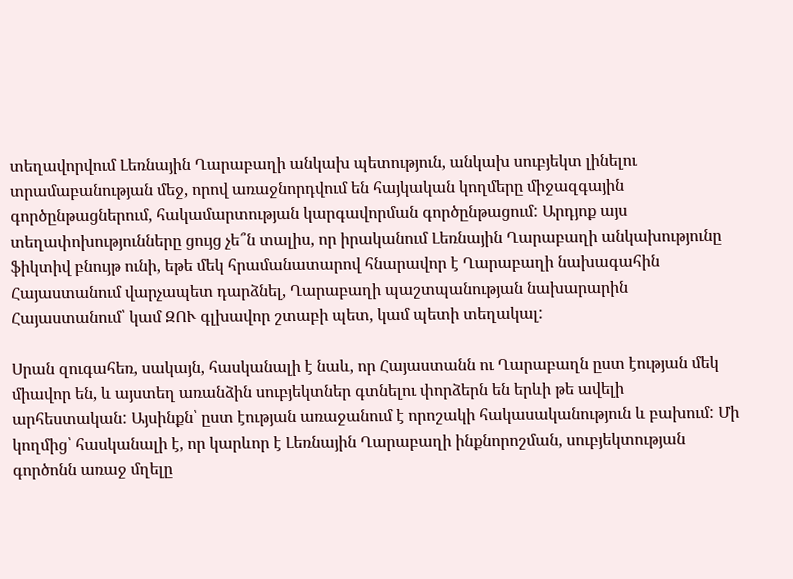տեղավորվում Լեռնային Ղարաբաղի անկախ պետություն, անկախ սուբյեկտ լինելու տրամաբանության մեջ, որով առաջնորդվում են հայկական կողմերը միջազգային գործընթացներում, հակամարտության կարգավորման գործընթացում: Արդյոք այս տեղափոխությունները ցույց չե՞ն տալիս, որ իրականում Լեռնային Ղարաբաղի անկախությունը ֆիկտիվ բնույթ ունի, եթե մեկ հրամանատարով հնարավոր է Ղարաբաղի նախագահին Հայաստանում վարչապետ դարձնել, Ղարաբաղի պաշտպանության նախարարին Հայաստանում՝ կամ ԶՈՒ գլխավոր շտաբի պետ, կամ պետի տեղակալ:

Սրան զուգահեռ, սակայն, հասկանալի է նաև, որ Հայաստանն ու Ղարաբաղն ըստ էության մեկ միավոր են, և այստեղ առանձին սուբյեկտներ գտնելու փորձերն են երևի թե ավելի արհեստական: Այսինքն՝ ըստ էության առաջանում է որոշակի հակասականություն և բախում: Մի կողմից՝ հասկանալի է, որ կարևոր է Լեռնային Ղարաբաղի ինքնորոշման, սուբյեկտության գործոնն առաջ մղելը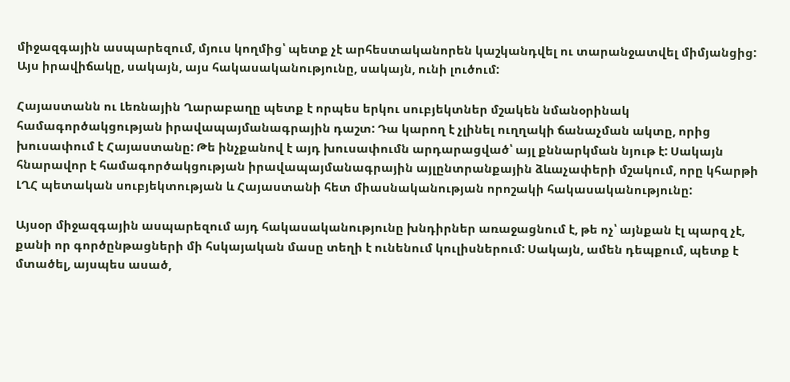միջազգային ասպարեզում, մյուս կողմից՝ պետք չէ արհեստականորեն կաշկանդվել ու տարանջատվել միմյանցից: Այս իրավիճակը, սակայն, այս հակասականությունը, սակայն, ունի լուծում:

Հայաստանն ու Լեռնային Ղարաբաղը պետք է որպես երկու սուբյեկտներ մշակեն նմանօրինակ համագործակցության իրավապայմանագրային դաշտ: Դա կարող է չլինել ուղղակի ճանաչման ակտը, որից խուսափում է Հայաստանը: Թե ինչքանով է այդ խուսափումն արդարացված՝ այլ քննարկման նյութ է: Սակայն հնարավոր է համագործակցության իրավապայմանագրային այլընտրանքային ձևաչափերի մշակում, որը կհարթի ԼՂՀ պետական սուբյեկտության և Հայաստանի հետ միասնականության որոշակի հակասականությունը:

Այսօր միջազգային ասպարեզում այդ հակասականությունը խնդիրներ առաջացնում է, թե ոչ՝ այնքան էլ պարզ չէ, քանի որ գործընթացների մի հսկայական մասը տեղի է ունենում կուլիսներում: Սակայն, ամեն դեպքում, պետք է մտածել, այսպես ասած,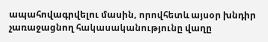ապահովագրվելու մասին, որովհետև այսօր խնդիր չառաջացնող հակասականությունը վաղը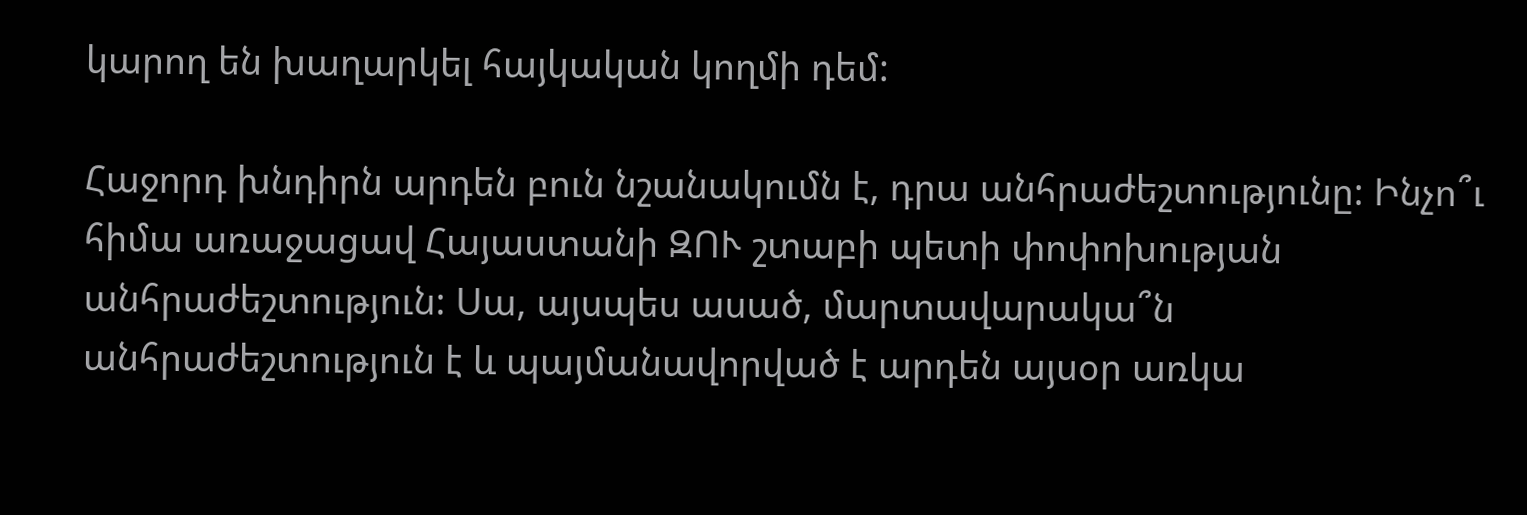կարող են խաղարկել հայկական կողմի դեմ:

Հաջորդ խնդիրն արդեն բուն նշանակումն է, դրա անհրաժեշտությունը: Ինչո՞ւ հիմա առաջացավ Հայաստանի ԶՈՒ շտաբի պետի փոփոխության անհրաժեշտություն: Սա, այսպես ասած, մարտավարակա՞ն անհրաժեշտություն է և պայմանավորված է արդեն այսօր առկա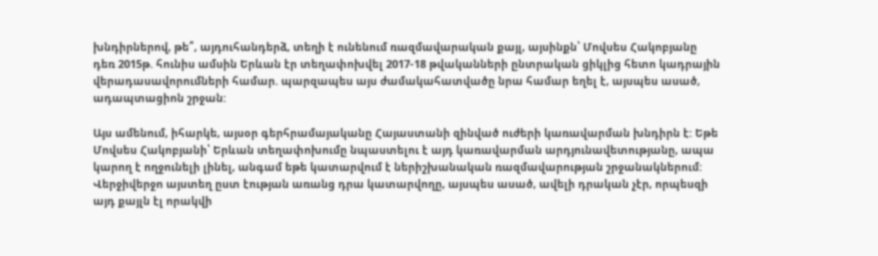խնդիրներով, թե՞, այդուհանդերձ, տեղի է ունենում ռազմավարական քայլ, այսինքն՝ Մովսես Հակոբյանը դեռ 2015թ. հունիս ամսին Երևան էր տեղափոխվել 2017-18 թվականների ընտրական ցիկլից հետո կադրային վերադասավորումների համար. պարզապես այս ժամակահատվածը նրա համար եղել է, այսպես ասած, ադապտացիոն շրջան:

Այս ամենում, իհարկե, այսօր գերհրամայականը Հայաստանի զինված ուժերի կառավարման խնդիրն է: Եթե Մովսես Հակոբյանի՝ Երևան տեղափոխումը նպաստելու է այդ կառավարման արդյունավետությանը, ապա կարող է ողջունելի լինել, անգամ եթե կատարվում է ներիշխանական ռազմավարության շրջանակներում: Վերջիվերջո այստեղ ըստ էության առանց դրա կատարվողը, այսպես ասած, ավելի դրական չէր, որպեսզի այդ քայլն էլ որակվի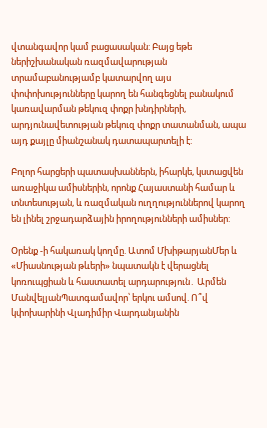վտանգավոր կամ բացասական: Բայց եթե ներիշխանական ռազմավարության տրամաբանությամբ կատարվող այս փոփոխությունները կարող են հանգեցնել բանակում կառավարման թեկուզ փոքր խնդիրների, արդյունավետության թեկուզ փոքր տատանման, ապա այդ քայլը միանշանակ դատապարտելի է:

Բոլոր հարցերի պատասխաններն, իհարկե, կստացվեն առաջիկա ամիսներին, որոնք Հայաստանի համար և տնտեսության, և ռազմական ուղղություններով կարող են լինել շրջադարձային իրողությունների ամիսներ:

Օրենք -ի հակառակ կողմը. Ատոմ ՄխիթարյանՄեր և «Միասնության թևերի» նպատակն է վերացնել կոռուպցիան և հաստատել արդարություն․ Արմեն ՄանվելյանՊատգամավոր՝ երկու ամսով. Ո՞վ կփոխարինի Վլադիմիր Վարդանյանին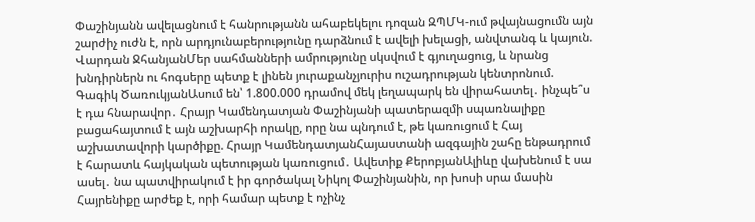Փաշինյանն ավելացնում է հանրությանն ահաբեկելու դոզան ԶՊՄԿ-ում թվայնացումն այն շարժիչ ուժն է, որն արդյունաբերությունը դարձնում է ավելի խելացի, անվտանգ և կայուն. Վարդան ՋհանյանՄեր սահմանների ամրությունը սկսվում է գյուղացուց, և նրանց խնդիրներն ու հոգսերը պետք է լինեն յուրաքանչյուրիս ուշադրության կենտրոնում. Գագիկ ԾառուկյանԱսում են՝ 1.800.000 դրամով մեկ լեղապարկ են վիրահատել․ ինչպե՞ս է դա հնարավոր․ Հրայր Կամենդատյան Փաշինյանի պատերազմի սպառնալիքը բացահայտում է այն աշխարհի որակը, որը նա պնդում է, թե կառուցում է Հայ աշխատավորի կարծիքը. Հրայր ԿամենդատյանՀայաստանի ազգային շահը ենթադրում է հարատև հայկական պետության կառուցում․ Ավետիք ՔերոբյանԱլիևը վախենում է սա ասել․ նա պատվիրակում է իր գործակալ Նիկոլ Փաշինյանին, որ խոսի սրա մասին Հայրենիքը արժեք է, որի համար պետք է ոչինչ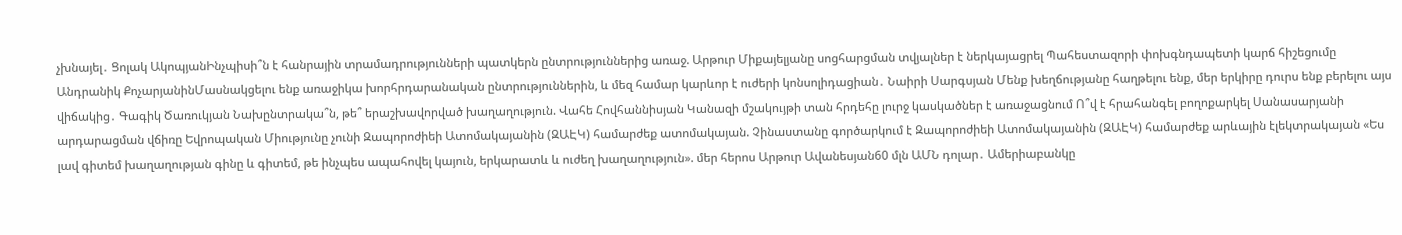չխնայել․ Ցոլակ ԱկոպյանԻնչպիսի՞ն է հանրային տրամադրությունների պատկերն ընտրություններից առաջ. Արթուր Միքայելյանը սոցհարցման տվյալներ է ներկայացրել Պահեստազորի փոխգնդապետի կարճ հիշեցումը Անդրանիկ ՔոչարյանինՄասնակցելու ենք առաջիկա խորհրդարանական ընտրություններին, և մեզ համար կարևոր է ուժերի կոնսոլիդացիան․ Նաիրի Սարգսյան Մենք խեղճությանը հաղթելու ենք, մեր երկիրը դուրս ենք բերելու այս վիճակից․ Գագիկ Ծառուկյան Նախընտրակա՞ն, թե՞ երաշխավորված խաղաղություն. Վահե Հովհաննիսյան Կանազի մշակույթի տան հրդեհը լուրջ կասկածներ է առաջացնում Ո՞վ է հրահանգել բողոքարկել Սանասարյանի արդարացման վճիռը Եվրոպական Միությունը չունի Զապորոժիեի Ատոմակայանին (ԶԱԷԿ) համարժեք ատոմակայան. Չինաստանը գործարկում է Զապորոժիեի Ատոմակայանին (ԶԱԷԿ) համարժեք արևային էլեկտրակայան «Ես լավ գիտեմ խաղաղության գինը և գիտեմ, թե ինչպես ապահովել կայուն, երկարատև և ուժեղ խաղաղություն». մեր հերոս Արթուր Ավանեսյան60 մլն ԱՄՆ դոլար․ Ամերիաբանկը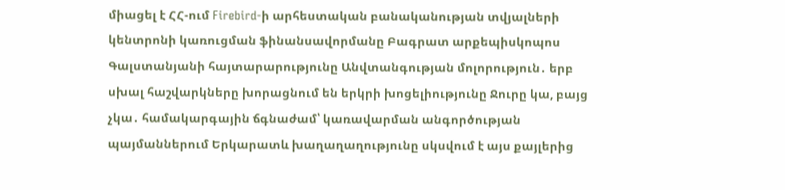միացել է ՀՀ-ում Firebird-ի արհեստական բանականության տվյալների կենտրոնի կառուցման ֆինանսավորմանը Բագրատ արքեպիսկոպոս Գալստանյանի հայտարարությունը Անվտանգության մոլորություն․ երբ սխալ հաշվարկները խորացնում են երկրի խոցելիությունը Ջուրը կա, բայց չկա․ համակարգային ճգնաժամ՝ կառավարման անգործության պայմաններում Երկարատև խաղաղաղությունը սկսվում է այս քայլերից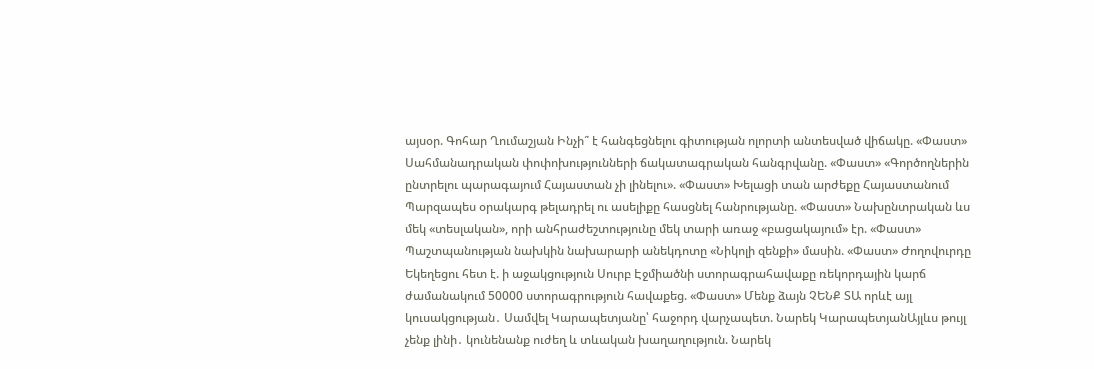այսօր. Գոհար Ղումաշյան Ինչի՞ է հանգեցնելու գիտության ոլորտի անտեսված վիճակը. «Փաստ» Սահմանադրական փոփոխությունների ճակատագրական հանգրվանը. «Փաստ» «Գործողներին ընտրելու պարագայում Հայաստան չի լինելու». «Փաստ» Խելացի տան արժեքը Հայաստանում Պարզապես օրակարգ թելադրել ու ասելիքը հասցնել հանրությանը. «Փաստ» Նախընտրական ևս մեկ «տեսլական», որի անհրաժեշտությունը մեկ տարի առաջ «բացակայում» էր. «Փաստ» Պաշտպանության նախկին նախարարի անեկդոտը «Նիկոլի զենքի» մասին. «Փաստ» Ժողովուրդը Եկեղեցու հետ է. ի աջակցություն Սուրբ Էջմիածնի ստորագրահավաքը ռեկորդային կարճ ժամանակում 50000 ստորագրություն հավաքեց. «Փաստ» Մենք ձայն ՉԵՆՔ ՏԱ որևէ այլ կուսակցության․ Սամվել Կարապետյանը՝ հաջորդ վարչապետ. Նարեկ ԿարապետյանԱյլևս թույլ չենք լինի․ կունենանք ուժեղ և տևական խաղաղություն. Նարեկ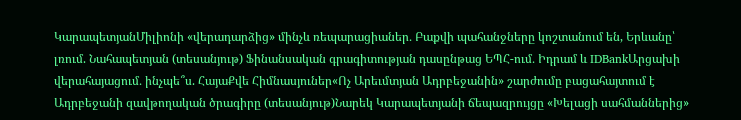ԿարապետյանՄիլիոնի «վերադարձից» մինչև ռեպարացիաներ․ Բաքվի պահանջները կոշտանում են, Երևանը՝ լռում. Նահապետյան (տեսանյութ) Ֆինանսական գրագիտության դասընթաց ԵՊՀ-ում․ Իդրամ և IDBankԱրցախի վերահայացում․ ինչպե՞ս. ՀայաՔվե Հիմնասյուներ«Ոչ Արեւմտյան Ադրբեջանին» շարժումը բացահայտում է Ադրբեջանի զավթողական ծրագիրը (տեսանյութ)Նարեկ Կարապետյանի ճեպազրույցը «Խելացի սահմաններից»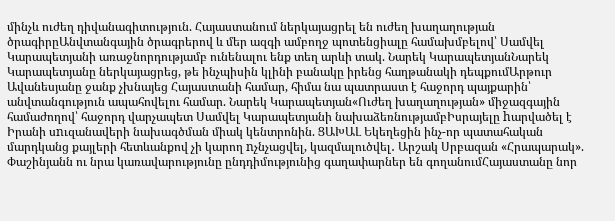մինչև ուժեղ դիվանագիտություն. Հայաստանում ներկայացրել են ուժեղ խաղաղության ծրագիրըԱնվտանգային ծրագրերով և մեր ազգի ամբողջ պոտենցիալը համախմբելով՝ Սամվել Կարապետյանի առաջնորդությամբ ունենալու ենք տեղ արևի տակ. Նարեկ ԿարապետյանՆարեկ Կարապետյանը ներկայացրեց, թե ինչպիսին կլինի բանակը իրենց հաղթանակի դեպքումԱրթուր Ավանեսյանը ջանք չխնայեց Հայաստանի համար, հիմա նա պատրաստ է հաջորդ պայքարին՝ անվտանգություն ապահովելու համար. Նարեկ Կարապետյան«Ուժեղ խաղաղության» միջազգային համաժողով՝ հաջորդ վարչապետ Սամվել Կարապետյանի նախաձեռնությամբԻսրայելը hարվածել է Իրանի սnւզանավերի նախագծման միակ կենտրոնին. ՑԱԽԱԼ Եկեղեցին ինչ-որ պատահական մարդկանց քայլերի հետևանքով չի կարող nչնչացվել, կազմալուծվել․ Արշակ Սրբազան «Հրապարակ». Փաշինյանն ու նրա կառավարությունը ընդդիմությունից գաղափարներ են գողանումՀայաստանը նոր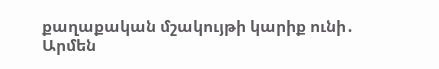քաղաքական մշակույթի կարիք ունի․ Արմեն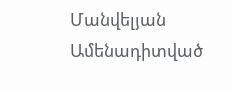Մանվելյան
Ամենադիտված